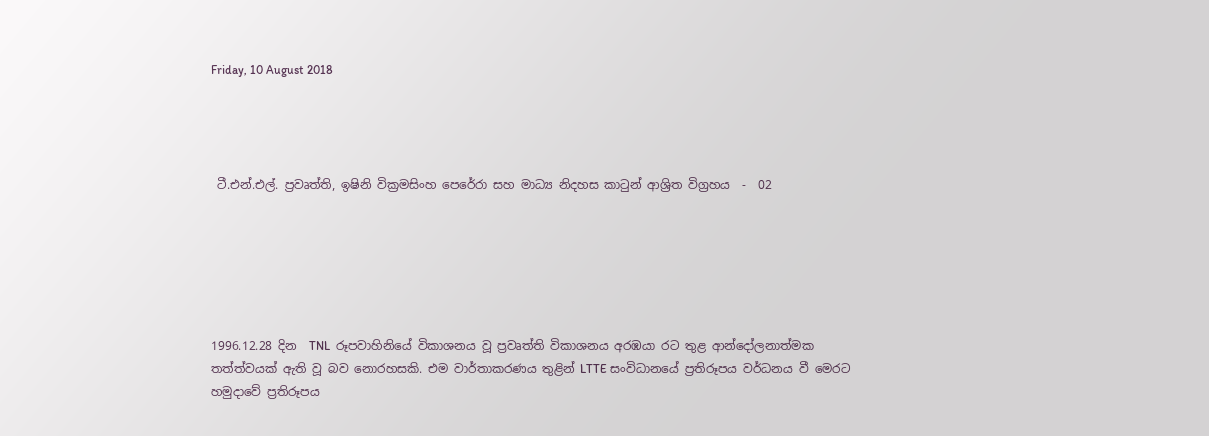Friday, 10 August 2018




 ටී.එන්.එල්. ප්‍රවෘත්ති, ඉෂිනි වික්‍රමසිංහ පෙරේරා සහ මාධ්‍ය නිදහස කාටුන් ආශ්‍රිත විග්‍රහය  -  02






1996.12.28 දින  TNL  රූපවාහිනියේ විකාශනය වූ ප්‍රවෘත්ති විකාශනය අරඹයා රට තුළ ආන්දෝලනාත්මක තත්ත්වයක් ඇති වූ බව නොරහසකි. එම වාර්තාකරණය තුළින් LTTE සංවිධානයේ ප්‍රතිරූපය වර්ධනය වී මෙරට හමුදාවේ ප්‍රතිරූපය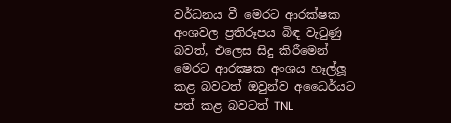වර්ධනය වී මෙරට ආරක්ෂක අංශවල ප්‍රතිරූපය බිඳ වැටුණු බවත්, එලෙස සිදු කිරීමෙන් මෙරට ආරක්‍ෂක අංශය හෑල්ලූ කළ බවටත් ඔවුන්ව අධෛර්යට පත් කළ බවටත් TNL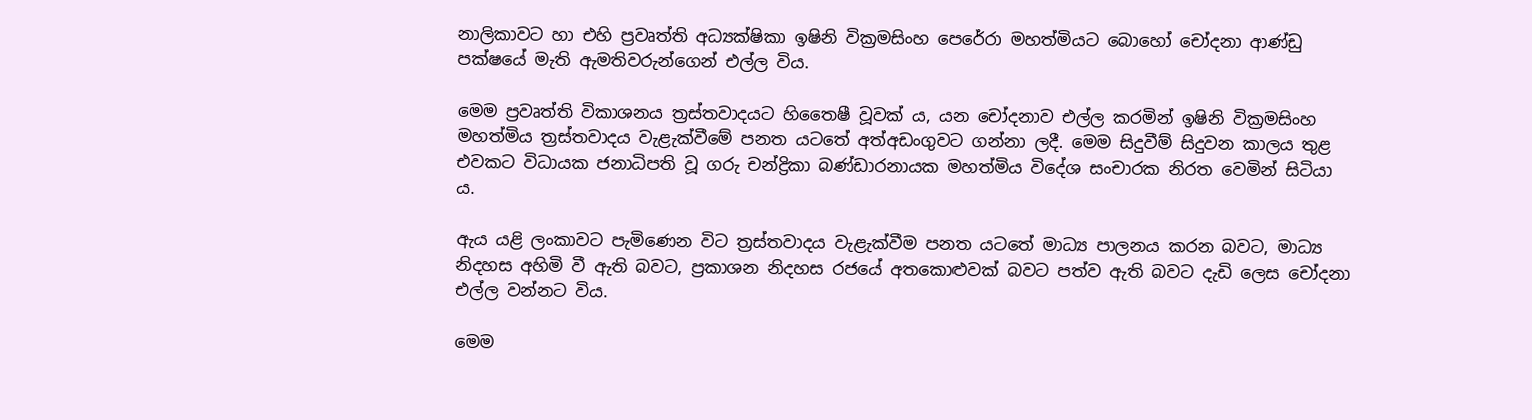නාලිකාවට හා එහි ප්‍රවෘත්ති අධ්‍යක්ෂිකා ඉෂිනි වික්‍රමසිංහ පෙරේරා මහත්මියට බොහෝ චෝදනා ආණ්ඩු පක්ෂයේ මැති ඇමතිවරුන්ගෙන් එල්ල විය.

මෙම ප්‍රවෘත්ති විකාශනය ත්‍රස්තවාදයට හිතෛෂී වූවක් ය, යන චෝදනාව එල්ල කරමින් ඉෂිනි වික්‍රමසිංහ මහත්මිය ත්‍රස්තවාදය වැළැක්වීමේ පනත යටතේ අත්අඩංගුවට ගන්නා ලදී. මෙම සිදුවීම් සිදුවන කාලය තුළ එවකට විධායක ජනාධිපති වූ ගරු චන්ද්‍රිකා බණ්ඩාරනායක මහත්මිය විදේශ සංචාරක නිරත වෙමින් සිටියා ය.

ඇය යළි ලංකාවට පැමිණෙන විට ත්‍රස්තවාදය වැළැක්වීම පනත යටතේ මාධ්‍ය පාලනය කරන බවට, මාධ්‍ය නිදහස අහිමි වී ඇති බවට, ප්‍රකාශන නිදහස රජයේ අතකොළුවක් බවට පත්ව ඇති බවට දැඩි ලෙස චෝදනා එල්ල වන්නට විය.

මෙම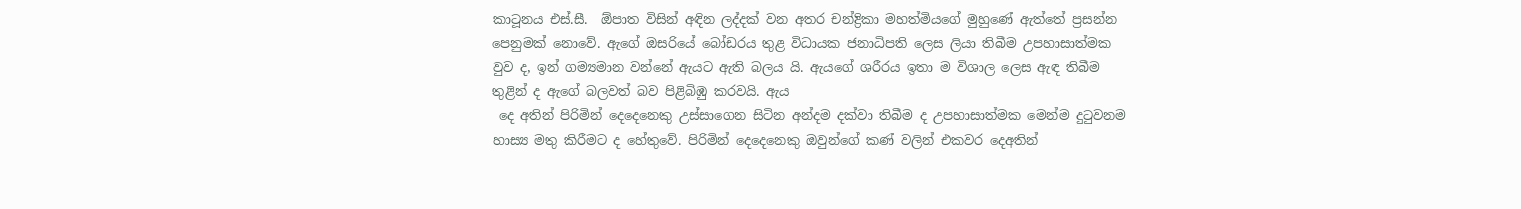කාටූනය එස්.සී.  ඕපාත විසින් අඳින ලද්දක් වන අතර චන්ද්‍රිකා මහත්මියගේ මුහුණේ ඇත්තේ ප්‍රසන්න පෙනුමක් නොවේ. ඇගේ ඔසරියේ බෝඩරය තුළ විධායක ජනාධිපති ලෙස ලියා තිබීම උපහාසාත්මක වුව ද, ඉන් ගම්‍යමාන වන්නේ ඇයට ඇති බලය යි. ඇයගේ ශරීරය ඉතා ම විශාල ලෙස ඇඳ තිබීම තුළින් ද ඇගේ බලවත් බව පිළිබිඹු කරවයි. ඇය
 දෙ අතින් පිරිමින් දෙදෙනෙකු උස්සාගෙන සිටින අන්දම දක්වා තිබීම ද උපහාසාත්මක මෙන්ම දුටුවනම හාස්‍ය මතු කිරීමට ද හේතුවේ. පිරිමින් දෙදෙනෙකු ඔවුන්ගේ කණ් වලින් එකවර දෙඅතින්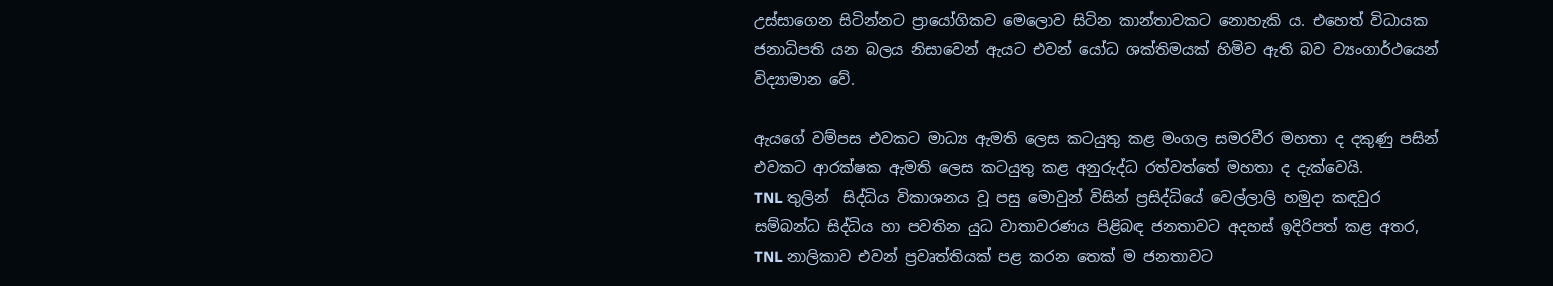උස්සාගෙන සිටින්නට ප්‍රායෝගිකව මෙලොව සිටින කාන්තාවකට නොහැකි ය. එහෙත් විධායක ජනාධිපති යන බලය නිසාවෙන් ඇයට එවන් යෝධ ශක්තිමයක් හිමිව ඇති බව ව්‍යංගාර්ථයෙන් විද්‍යාමාන වේ.

ඇයගේ වම්පස එවකට මාධ්‍ය ඇමති ලෙස කටයුතු කළ මංගල සමරවීර මහතා ද දකුණු පසින් එවකට ආරක්ෂක ඇමති ලෙස කටයුතු කළ අනුරුද්ධ රත්වත්තේ මහතා ද දැක්වෙයි.
TNL තුලින්  සිද්ධිය විකාශනය වූ පසු මොවුන් විසින් ප්‍රසිද්ධියේ වෙල්ලාලි හමුදා කඳවුර සම්බන්ධ සිද්ධිය හා පවතින යුධ වාතාවරණය පිළිබඳ ජනතාවට අදහස් ඉදිරිපත් කළ අතර, TNL නාලිකාව එවන් ප්‍රවෘත්තියක් පළ කරන තෙක් ම ජනතාවට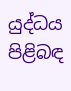යුද්ධය පිළිබඳ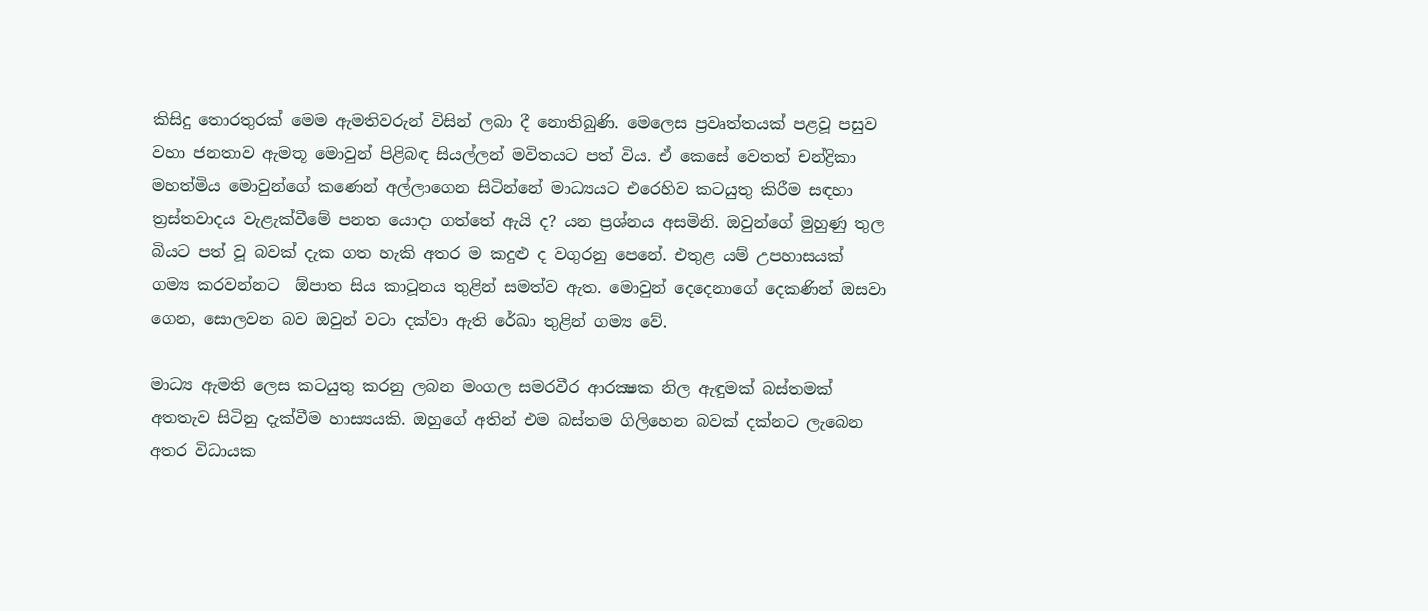කිසිදු තොරතුරක් මෙම ඇමතිවරුන් විසින් ලබා දී නොතිබුණි. මෙලෙස ප්‍රවෘත්තයක් පළවූ පසුව වහා ජනතාව ඇමතූ මොවුන් පිළිබඳ සියල්ලන් මවිතයට පත් විය. ඒ කෙසේ වෙතත් චන්ද්‍රිකා මහත්මිය මොවුන්ගේ කණෙන් අල්ලාගෙන සිටින්නේ මාධ්‍යයට එරෙහිව කටයුතු කිරීම සඳහා ත්‍රස්තවාදය වැළැක්වීමේ පනත යොදා ගත්තේ ඇයි ද? යන ප්‍රශ්නය අසමිනි. ඔවුන්ගේ මුහුණු තුල බියට පත් වූ බවක් දැක ගත හැකි අතර ම කදුළු ද වගුරනු පෙනේ. එතුළ යම් උපහාසයක් ගම්‍ය කරවන්නට  ඕපාත සිය කාටූනය තුළින් සමත්ව ඇත. මොවුන් දෙදෙනාගේ දෙකණින් ඔසවා ගෙන, සොලවන බව ඔවුන් වටා දක්වා ඇති රේඛා තුළින් ගම්‍ය වේ.

මාධ්‍ය ඇමති ලෙස කටයුතු කරනු ලබන මංගල සමරවීර ආරක්‍ෂක නිල ඇඳුමක් බස්තමක් අතතැව සිටිනු දැක්වීම හාස්‍යයකි. ඔහුගේ අතින් එම බස්තම ගිලිහෙන බවක් දක්නට ලැබෙන අතර විධායක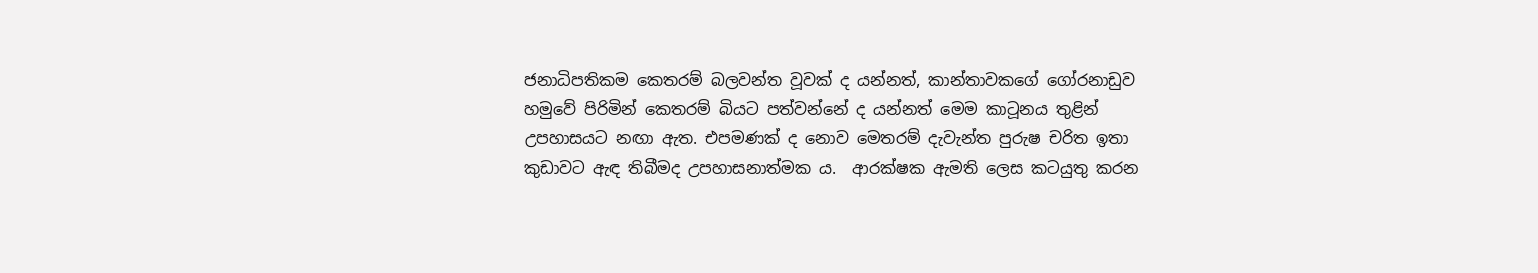ජනාධිපතිකම කෙතරම් බලවන්ත වූවක් ද යන්නත්, කාන්තාවකගේ ගෝරනාඩුව හමුවේ පිරිමින් කෙතරම් බියට පත්වන්නේ ද යන්නත් මෙම කාටූනය තුළින් උපහාසයට නඟා ඇත. එපමණක් ද නොව මෙතරම් දැවැන්ත පුරුෂ චරිත ඉතා කුඩාවට ඇඳ තිබීමද උපහාසනාත්මක ය.  ආරක්ෂක ඇමති ලෙස කටයුතු කරන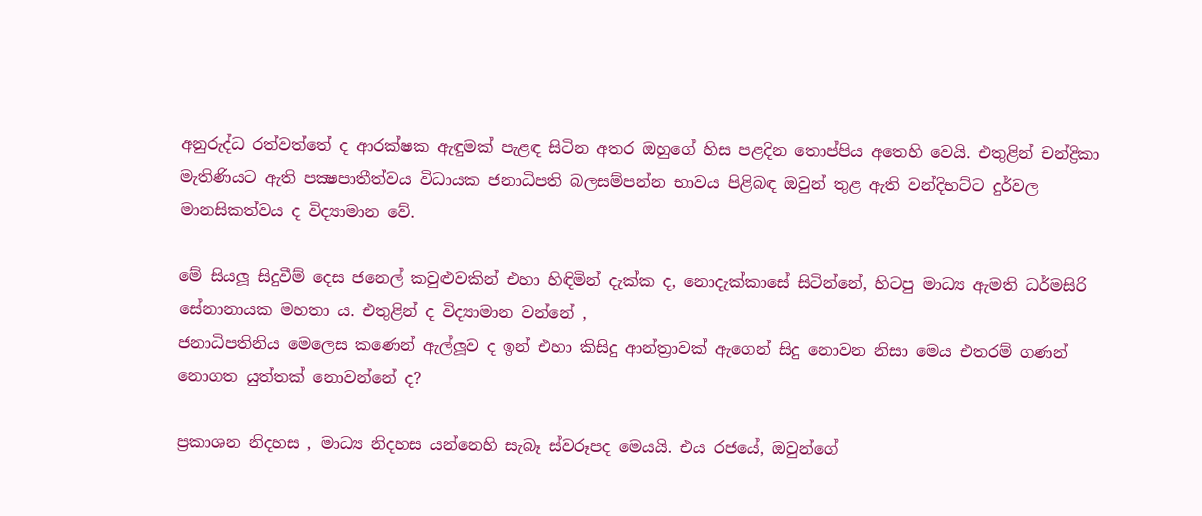අනුරුද්ධ රත්වත්තේ ද ආරක්ෂක ඇඳුමක් පැළඳ සිටින අතර ඔහුගේ හිස පළදින තොප්පිය අතෙහි වෙයි. එතුළින් චන්ද්‍රිකා මැතිණියට ඇති පක්‍ෂපාතීත්වය විධායක ජනාධිපති බලසම්පන්න භාවය පිළිබඳ ඔවුන් තුළ ඇති වන්දිභට්ට දුර්වල මානසිකත්වය ද විද්‍යාමාන වේ.

මේ සියලූ සිදුවීම් දෙස ජනෙල් කවුළුවකින් එහා හිඳිමින් දැක්ක ද, නොදැක්කාසේ සිටින්නේ, හිටපු මාධ්‍ය ඇමති ධර්මසිරි සේනානායක මහතා ය. එතුළින් ද විද්‍යාමාන වන්නේ ,
ජනාධිපතිනිය මෙලෙස කණෙන් ඇල්ලූව ද ඉන් එහා කිසිදු ආන්ත්‍රාවක් ඇගෙන් සිදු නොවන නිසා මෙය එතරම් ගණන් නොගත යුත්තක් නොවන්නේ ද?

ප්‍රකාශන නිදහස , මාධ්‍ය නිදහස යන්නෙහි සැබෑ ස්වරූපද මෙයයි. එය රජයේ, ඔවුන්ගේ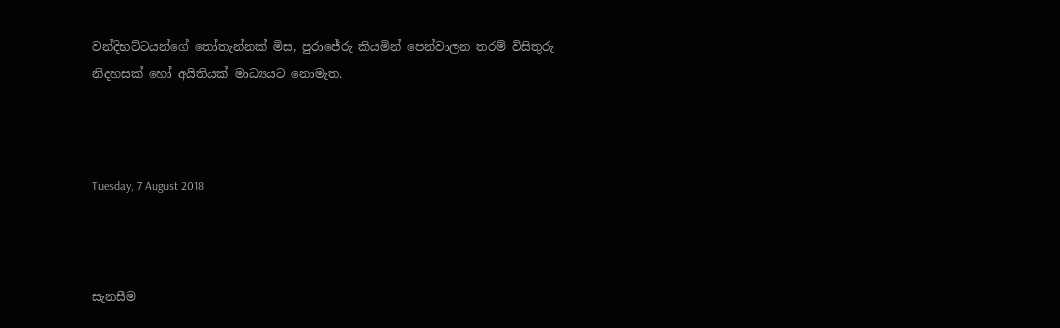වන්දිභට්ටයන්ගේ තෝතැන්නක් මිස, පුරාජේරු කියමින් පෙන්වාලන තරම් විසිතුරු නිදහසක් හෝ අයිතියක් මාධ්‍යයට නොමැත.



Tuesday, 7 August 2018



සැනසීම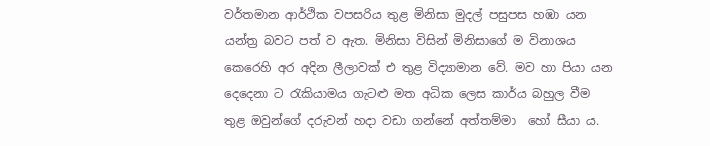වර්තමාන ආර්ථික වපසරිය තුළ මිනිසා මුදල් පසුපස හඹා යන යන්ත්‍ර බවට පත් ව ඇත. මිනිසා විසින් මිනිසාගේ ම විනාශය කෙරෙහි අර අදින ලීලාවක් එ තුළ විද්‍යාමාන වේ. මව හා පියා යන දෙදෙනා ට රැකියාමය ගැටළු මත අධික ලෙස කාර්ය බහුල වීම තුළ ඔවුන්ගේ දරුවන් හදා වඩා ගන්නේ අත්තම්මා  හෝ සීයා ය.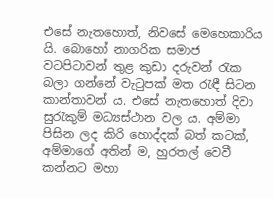එසේ නැතහොත්, නිවසේ මෙහෙකාරිය යි. බොහෝ නාගරික සමාජ වටපිටාවන් තුළ කුඩා දරුවන් රැක බලා ගන්නේ වැටුපක් මත රැඳී සිටන කාන්තාවන් ය. එසේ නැතහොත් දිවා සුරැකුම් මධ්‍යස්ථාන වල ය. අම්මා පිසින ලද කිරි හොද්දක් බත් කටක්, අම්මාගේ අතින් ම, හුරතල් වෙවී  කන්නට මහා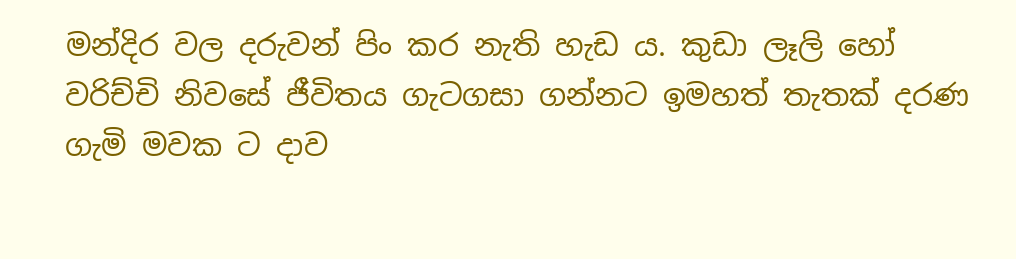මන්දිර වල දරුවන් පිං කර නැති හැඩ ය. කුඩා ලෑලි හෝ වරිච්චි නිවසේ ජීවිතය ගැටගසා ගන්නට ඉමහත් තැතක් දරණ ගැමි මවක ට දාව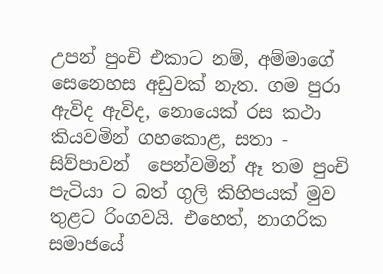උපන් පුංචි එකාට නම්, අම්මාගේ සෙනෙහස අඩුවක් නැත. ගම පුරා ඇවිද ඇවිද, නොයෙක් රස කථා කියවමින් ගහකොළ, සතා - සිව්පාවන්  පෙන්වමින් ඈ තම පුංචි පැටියා ට බත් ගුලි කිහිපයක් මුව තුළට රිංගවයි. එහෙත්, නාගරික සමාජයේ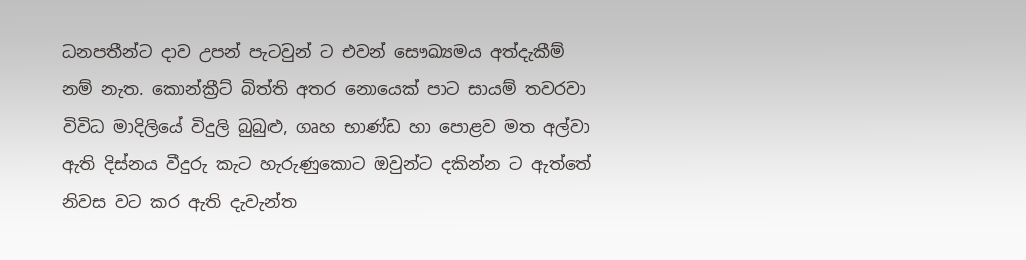ධනපතීන්ට දාව උපන් පැටවුන් ට එවන් සෞඛ්‍යමය අත්දැකීම් නම් නැත. කොන්ක්‍රීට් බිත්ති අතර නොයෙක් පාට සායම් තවරවා විවිධ මාදිලියේ විදුලි බුබුළු, ගෘහ භාණ්ඩ හා පොළව මත අල්වා ඇති දිස්නය වීදුරු කැට හැරුණුකොට ඔවුන්ට දකින්න ට ඇත්තේ නිවස වට කර ඇති දැවැන්ත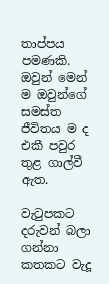තාප්පය පමණකි. ඔවුන් මෙන් ම ඔවුන්ගේ සමස්ත ජීවිතය ම ද එකී පවුර තුළ ගාල්වී ඇත.

වැටුපකට දරුවන් බලා ගන්නා කතකට වැදූ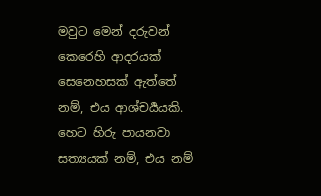මවුට මෙන් දරුවන් කෙරෙහි ආදරයක් සෙනෙහසක් ඇත්තේ නම්, එය ආශ්චර්‍යයකි. හෙට හිරු පායනවා සත්‍යයක් නම්, එය නම්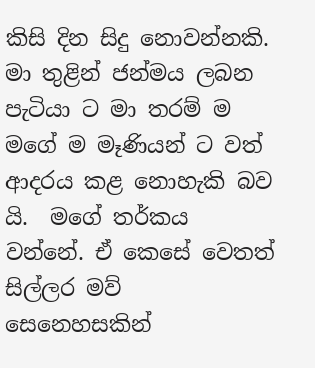කිසි දින සිදු නොවන්නකි. මා තුළින් ජන්මය ලබන පැටියා ට මා තරම් ම මගේ ම මෑණියන් ට වත් ආදරය කළ නොහැකි බව යි.  මගේ තර්කය වන්නේ. ඒ කෙසේ වෙතත් සිල්ලර මව් සෙනෙහසකින්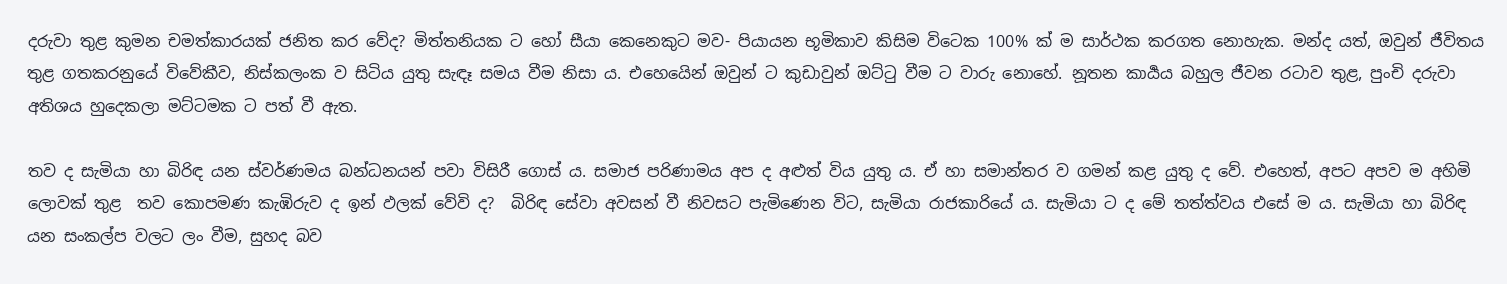දරුවා තුළ කුමන චමත්කාරයක් ජනිත කර වේද? මිත්තනියක ට හෝ සීයා කෙනෙකුට මව- පියායන භූමිකාව කිසිම විටෙක 100% ක් ම සාර්ථක කරගත නොහැක. මන්ද යත්, ඔවුන් ජීවිතය තුළ ගතකරනුයේ විවේකීව, නිස්කලංක ව සිටිය යුතු සැඳෑ සමය වීම නිසා ය. එහෙයෙින් ඔවුන් ට කුඩාවුන් ඔට්ටු වීම ට වාරු නොහේ. නූතන කාර්‍යය බහුල ජීවන රටාව තුළ, පුංචි දරුවා අතිශය හුදෙකලා මට්ටමක ට පත් වී ඇත.

තව ද සැමියා හා බිරිඳ යන ස්වර්ණමය බන්ධනයන් පවා විසිරී ගොස් ය. සමාජ පරිණාමය අප ද අළුත් විය යුතු ය. ඒ හා සමාන්තර ව ගමන් කළ යුතු ද වේ. එහෙත්, අපට අපව ම අහිමි ලොවක් තුළ  තව කොපමණ කැඹිරුව ද ඉන් ඵලක් වේවි ද?  බිරිඳ සේවා අවසන් වී නිවසට පැමිණෙන විට, සැමියා රාජකාරියේ ය. සැමියා ට ද මේ තත්ත්වය එසේ ම ය. සැමියා හා බිරිඳ යන සංකල්ප වලට ලං වීම, සුහද බව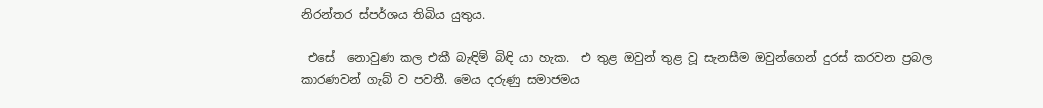නිරන්තර ස්පර්ශය තිබිය යුතුය.

 එසේ  නොවුණ කල එකී බැඳිම් බිඳි යා හැක.  එ තුළ ඔවුන් තුළ වූ සැනසීම ඔවුන්ගෙන් දුරස් කරවන ප්‍රබල කාරණවන් ගැබ් ව පවතී. මෙය දරුණු සමාජමය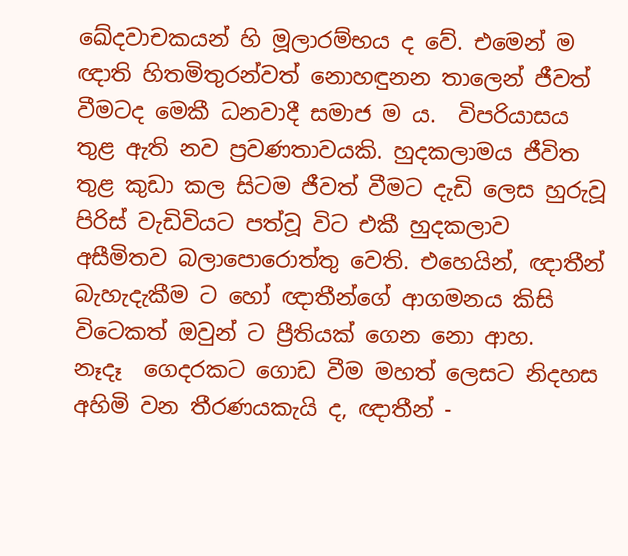ඛේදවාචකයන් හි මූලාරම්භය ද වේ. එමෙන් ම ඥාති හිතමිතුරන්වත් නොහඳුනන තාලෙන් ජීවත් වීමටද මෙකී ධනවාදී සමාජ ම ය.  විපරියාසය තුළ ඇති නව ප්‍රවණතාවයකි. හුදකලාමය ජීවිත තුළ කුඩා කල සිටම ජීවත් වීමට දැඩි ලෙස හුරුවූ පිරිස් වැඩිවියට පත්වූ විට එකී හුදකලාව අසීමිතව බලාපොරොත්තු වෙති. එහෙයින්, ඥාතීන්  බැහැදැකීම ට හෝ ඥාතීන්ගේ ආගමනය කිසි විටෙකත් ඔවුන් ට ප්‍රීතියක් ගෙන නො ආහ.
නෑදෑ  ගෙදරකට ගොඩ වීම මහත් ලෙසට නිදහස අහිමි වන තීරණයකැයි ද, ඥාතීන් -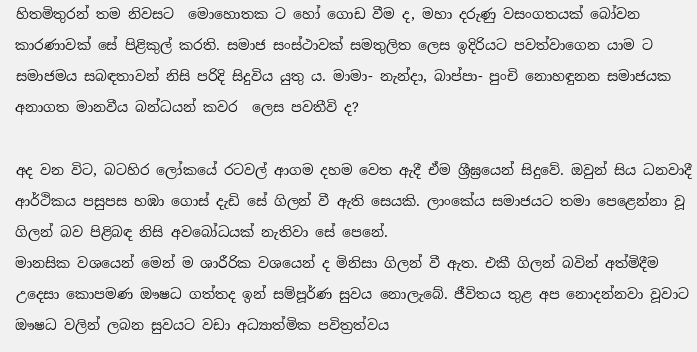හිතමිතුරන් තම නිවසට  මොහොතක ට හෝ ගොඩ වීම ද, මහා දරුණු වසංගතයක් බෝවන කාරණාවක් සේ පිළිකුල් කරති. සමාජ සංස්ථාවක් සමතුලිත ලෙස ඉදිරියට පවත්වාගෙන යාම ට සමාජමය සබඳතාවන් නිසි පරිදි සිදුවිය යුතු ය. මාමා- නැන්දා, බාප්පා- පුංචි නොහඳුනන සමාජයක අනාගත මානවීය බන්ධයන් කවර  ලෙස පවතීවි ද?

අද වන විට, බටහිර ලෝකයේ රටවල් ආගම දහම වෙත ඇදී ඒම ශ්‍රීඝ්‍රයෙන් සිදුවේ. ඔවුන් සිය ධනවාදී ආර්ථිකය පසුපස හඹා ගොස් දැඩි සේ ගිලන් වී ඇති සෙයකි. ලාංකේය සමාජයට තමා පෙළෙන්නා වූ  ගිලන් බව පිළිබඳ නිසි අවබෝධයක් නැතිවා සේ පෙනේ.
මානසික වශයෙන් මෙන් ම ශාරීරික වශයෙන් ද මිනිසා ගිලන් වී ඇත. එකී ගිලන් බවින් අත්මිදීම උදෙසා කොපමණ ඖෂධ ගත්තද ඉන් සම්පූර්ණ සුවය නොලැබේ. ජීවිතය තුළ අප නොදන්නවා වූවාට ඖෂධ වලින් ලබන සුවයට වඩා අධ්‍යාත්මික පවිත්‍රත්වය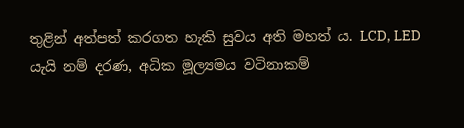තුළින් අත්පත් කරගත හැකි සුවය අති මහත් ය. LCD, LED යැයි නම් දරණ, අධික මූල්‍යමය වටිනාකම්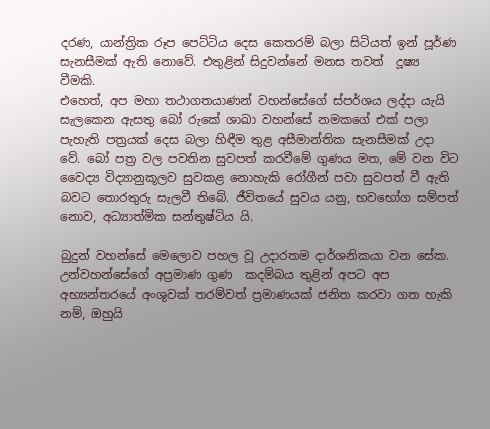දරණ, යාන්ත්‍රික රූප පෙට්ටිය දෙස කෙතරම් බලා සිටියත් ඉන් පූර්ණ සැනසීමක් ඇති නොවේ. එතුළින් සිදුවන්නේ මනස තවත්  දූෂ්‍ය වීමකි.
එහෙත්, අප මහා තථාගතයාණන් වහන්සේගේ ස්පර්ශය ලද්දා යැයි සැලකෙන ඇසතු බෝ රුකේ ශාඛා වහන්සේ නමකගේ එක් පලා පැහැති පත්‍රයක් දෙස බලා හිඳීම තුළ අසීමාන්තික සැනසීමක් උදා වේ. බෝ පත්‍ර වල පවතින සුවපත් කරවීමේ ගුණය මත, මේ වන විට වෛද්‍ය විද්‍යානුකූලව සුවකළ නොහැකි රෝගීන් පවා සුවපත් වී ඇති බවට තොරතුරු සැලවී තිබේ. ජීවිතයේ සුවය යනු, භවභෝග සම්පත් නොව, අධ්‍යාත්මික සන්තුෂ්ටිය යි.

බුදුන් වහන්සේ මෙලොව පහල වූ උදාරතම දාර්ශනිකයා වන සේක. උන්වහන්සේගේ අප්‍රමාණ ගුණ  කදම්බය තුළින් අපට අප අභ්‍යන්තරයේ අංශුවක් තරම්වත් ප්‍රමාණයක් ජනිත කරවා ගත හැකි නම්, ඔහුයි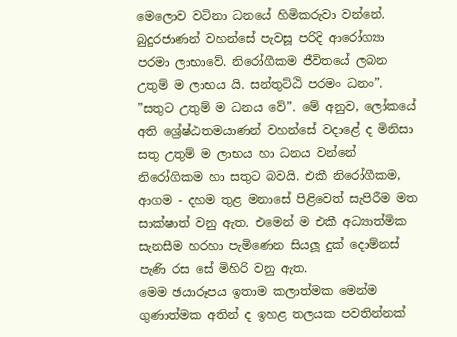මෙලොව වටිනා ධනයේ හිමිකරුවා වන්නේ. බුදුරජාණන් වහන්සේ පැවසූ පරිදි ආරෝග්‍යා පරමා ලාභාවේ. නිරෝගීකම ජීවිතයේ ලබන උතුම් ම ලාභය යි. සන්තුට්ඨි පරමං ධනං”. ”සතුට උතුම් ම ධනය වේ”. මේ අනුව, ලෝකයේ අති ශ්‍රේෂ්ඨතමයාණන් වහන්සේ වදාළේ ද මිනිසා සතු උතුම් ම ලාභය හා ධනය වන්නේ නිරෝගිකම හා සතුට බවයි. එකී නිරෝගීකම, ආගම - දහම තුළ මනාසේ පිළිවෙත් සැපිරීම මත සාක්ෂාත් වනු ඇත. එමෙන් ම එකී අධ්‍යාත්මික සැනසීම හරහා පැමිණෙන සියලූ දුක් දොම්නස් පැණි රස සේ මිහිරි වනු ඇත.
මෙම ඡයාරූපය ඉතාම කලාත්මක මෙන්ම ගුණාත්මක අතින් ද ඉහළ තලයක පවතින්නක්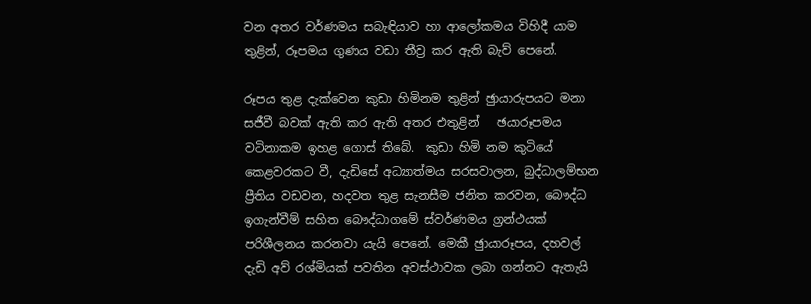වන අතර වර්ණමය සබැඳියාව හා ආලෝකමය විහිදී යාම තුළින්, රූපමය ගුණය වඩා තීව්‍ර කර ඇති බැව් පෙනේ.

රූපය තුළ දැක්වෙන කුඩා හිමිනම තුළින් ඡුායාරුපයට මනා සජීවී බවක් ඇති කර ඇති අතර එතුළින්   ඡයාරූපමය වටිනාකම ඉහළ ගොස් තිබේ.  කුඩා හිමි නම කුටියේ කෙළවරකට වී, දැඩිසේ අධ්‍යාත්මය සරසවාලන, බුද්ධාලම්භන ප්‍රීතිය වඩවන, හදවත තුළ සැනසීම ජනිත කරවන, බෞද්ධ ඉගැන්වීම් සහිත බෞද්ධාගමේ ස්වර්ණමය ග්‍රන්ථයක් පරිශීලනය කරනවා යැයි පෙනේ. මෙකී ඡුායාරූපය, දහවල් දැඩි අව් රශ්මියක් පවතින අවස්ථාවක ලබා ගන්නට ඇතැයි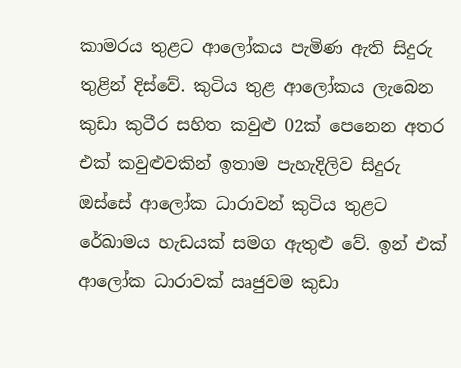කාමරය තුළට ආලෝකය පැමිණ ඇති සිදුරු තුළින් දිස්වේ. කුටිය තුළ ආලෝකය ලැබෙන කුඩා කුටීර සහිත කවුළු 02ක් පෙනෙන අතර එක් කවුළුවකින් ඉතාම පැහැදිලිව සිදුරු ඔස්සේ ආලෝක ධාරාවන් කුටිය තුළට රේඛාමය හැඩයක් සමග ඇතුළු වේ. ඉන් එක් ආලෝක ධාරාවක් ඍජුවම කුඩා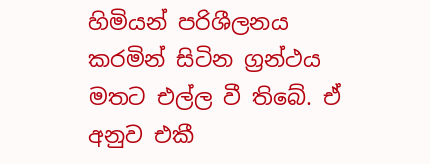හිමියන් පරිශීලනය කරමින් සිටින ග්‍රන්ථය මතට එල්ල වී තිබේ. ඒ අනුව එකී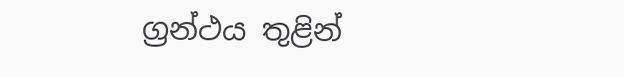ග්‍රන්ථය තුළින්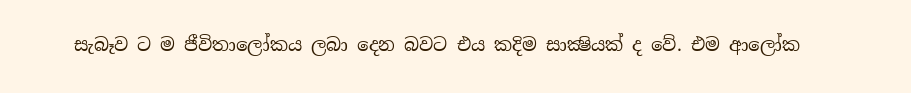සැබෑව ට ම ජීවිතාලෝකය ලබා දෙන බවට එය කදිම සාක්‍ෂියක් ද වේ. එම ආලෝක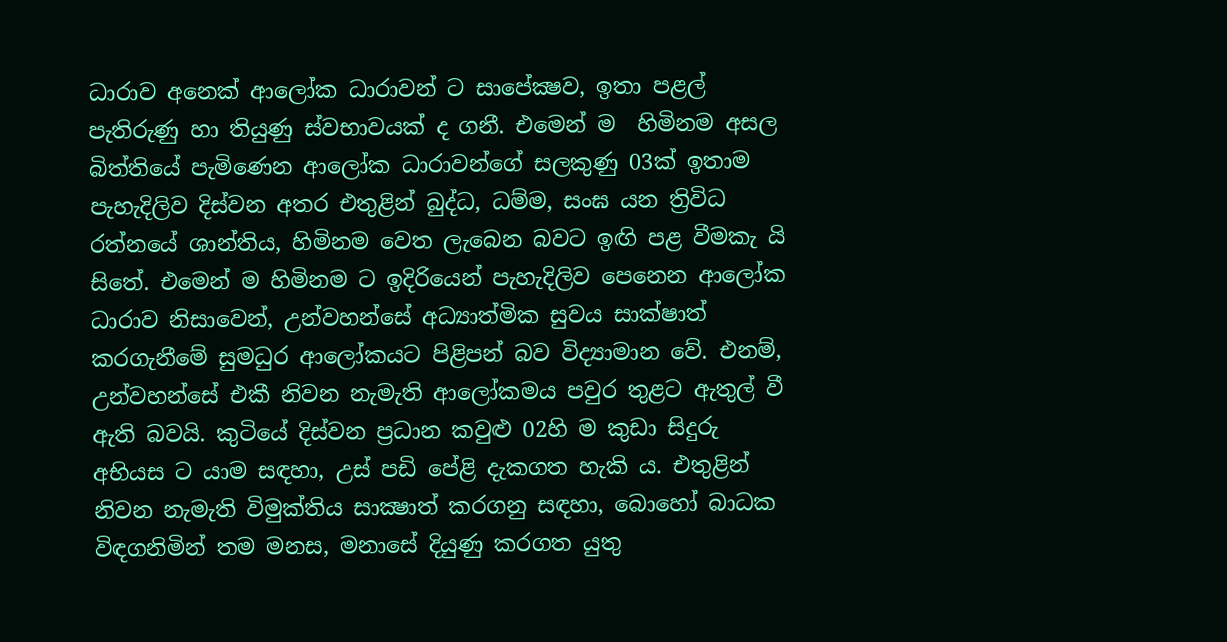ධාරාව අනෙක් ආලෝක ධාරාවන් ට සාපේක්‍ෂව, ඉතා පළල් පැතිරුණු හා තියුණු ස්වභාවයක් ද ගනී. එමෙන් ම  හිමිනම අසල බිත්තියේ පැමිණෙන ආලෝක ධාරාවන්ගේ සලකුණු 03ක් ඉතාම පැහැදිලිව දිස්වන අතර එතුළින් බුද්ධ, ධම්ම, සංඝ යන ත්‍රිවිධ රත්නයේ ශාන්තිය, හිමිනම වෙත ලැබෙන බවට ඉඟි පළ වීමකැ යි සිතේ. එමෙන් ම හිමිනම ට ඉදිරියෙන් පැහැදිලිව පෙනෙන ආලෝක ධාරාව නිසාවෙන්, උන්වහන්සේ අධ්‍යාත්මික සුවය සාක්ෂාත් කරගැනීමේ සුමධුර ආලෝකයට පිළිපන් බව විද්‍යාමාන වේ. එනම්, උන්වහන්සේ එකී නිවන නැමැති ආලෝකමය පවුර තුළට ඇතුල් වී ඇති බවයි. කුටියේ දිස්වන ප්‍රධාන කවුළු 02හි ම කුඩා සිදුරු අභියස ට යාම සඳහා, උස් පඩි පේළි දැකගත හැකි ය. එතුළින් නිවන නැමැති විමුක්තිය සාක්‍ෂාත් කරගනු සඳහා, බොහෝ බාධක විඳගනිමින් තම මනස, මනාසේ දියුණු කරගත යුතු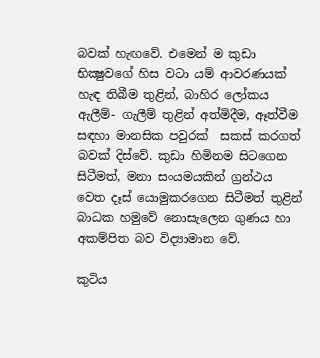බවක් හැඟවේ. එමෙන් ම කුඩා භික්‍ෂුවගේ හිස වටා යම් ආවරණයක් හැඳ තිබීම තුළින්, බාහිර ලෝකය ඇලීම්- ගැලීම් තුළින් අත්මිදීම, ඈත්වීම සඳහා මානසික පවුරක්  සකස් කරගත් බවක් දිස්වේ. කුඩා හිමිනම සිටගෙන සිටීමත්, මනා සංයමයකින් ග්‍රන්ථය වෙත දෑස් යොමුකරගෙන සිටීමත් තුළින් බාධක හමුවේ නොසැලෙන ගුණය හා අකම්පිත බව විද්‍යාමාන වේ.

කුටිය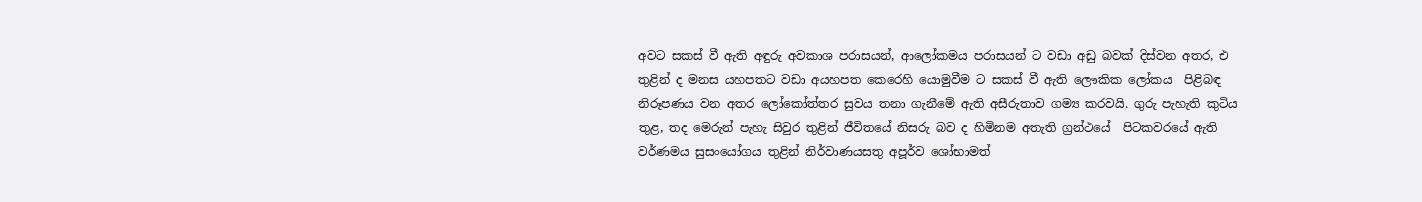අවට සකස් වී ඇති අඳුරු අවකාශ පරාසයන්, ආලෝකමය පරාසයන් ට වඩා අඩු බවක් දිස්වන අතර, එ තුළින් ද මනස යහපතට වඩා අයහපත කෙරෙහි යොමුවීම ට සකස් වී ඇති ලෞකික ලෝකය  පිළිබඳ නිරූපණය වන අතර ලෝකෝත්තර සුවය තනා ගැනීමේ ඇති අසීරුතාව ගම්‍ය කරවයි. ගුරු පැහැති කුටිය තුළ, තද මෙරුන් පැහැ සිවුර තුළින් ජීවිතයේ නිසරු බව ද හිමිනම අතැති ග්‍රන්ථයේ  පිටකවරයේ ඇති වර්ණමය සුසංයෝගය තුළින් නිර්වාණයසතු අපූර්ව ශෝභාමත්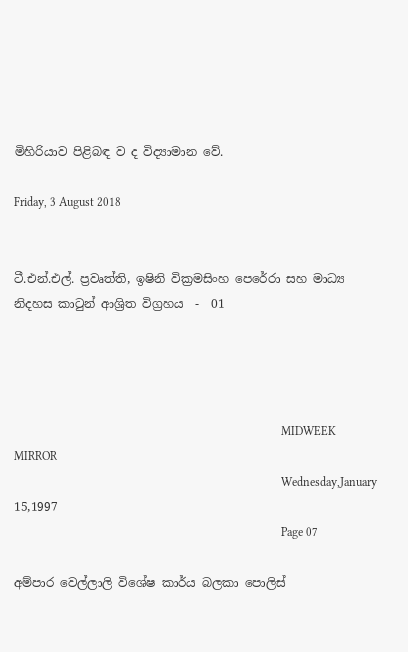මිහිරියාව පිළිබඳ ව ද විද්‍යාමාන වේ.

Friday, 3 August 2018


ටී.එන්.එල්. ප්‍රවෘත්ති, ඉෂිනි වික්‍රමසිංහ පෙරේරා සහ මාධ්‍ය නිදහස කාටුන් ආශ්‍රිත විග්‍රහය  -  01




                                                                                         MIDWEEK MIRROR
                                                                                         Wednesday,January 15,1997
                                                                                         Page 07

අම්පාර වෙල්ලාලි විශේෂ කාර්ය බලකා පොලිස්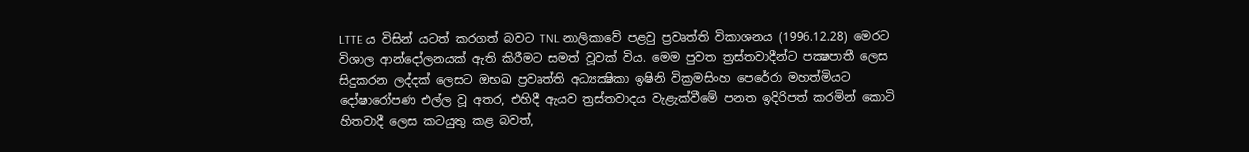LTTE ය විසින් යටත් කරගත් බවට TNL නාලිකාවේ පළවු ප්‍රවෘත්ති විකාශනය (1996.12.28) මෙරට විශාල ආන්දෝලනයක් ඇති කිරීමට සමත් වූවක් විය. මෙම පුවත ත්‍රස්තවාදීන්ට පක්‍ෂපාතී ලෙස සිදුකරන ලද්දක් ලෙසට ඔභඛ ප්‍රවෘත්ති අධ්‍යක්‍ෂිකා ඉෂිනි වික්‍රමසිංහ පෙරේරා මහත්මියට දෝෂාරෝපණ එල්ල වූ අතර, එහිදී ඇයව ත්‍රස්තවාදය වැළැක්වීමේ පනත ඉදිරිපත් කරමින් කොටි හිතවාදී ලෙස කටයුතු කළ බවත්,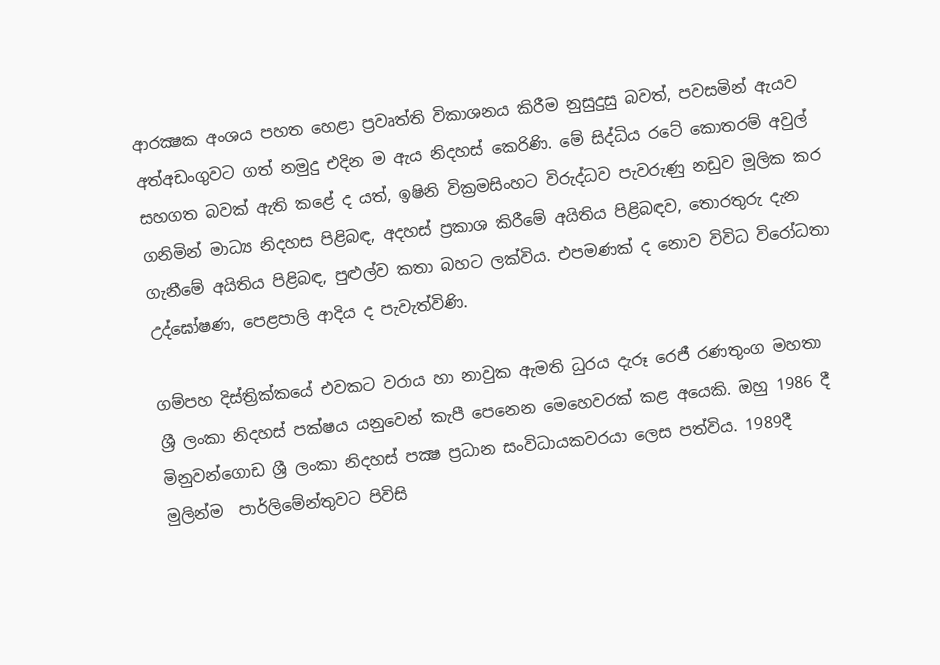ආරක්‍ෂක අංශය පහත හෙළා ප්‍රවෘත්ති විකාශනය කිරීම නුසුදුසු බවත්, පවසමින් ඇයව අත්අඩංගුවට ගත් නමුදු එදින ම ඇය නිදහස් කෙරිණි. මේ සිද්ධිය රටේ කොතරම් අවුල් සහගත බවක් ඇති කළේ ද යත්, ඉෂිනි වික්‍රමසිංහට විරුද්ධව පැවරුණු නඩුව මූලික කර ගනිමින් මාධ්‍ය නිදහස පිළිබඳ, අදහස් ප්‍රකාශ කිරීමේ අයිතිය පිළිබඳව, තොරතුරු දැන ගැනීමේ අයිතිය පිළිබඳ, පුළුල්ව කතා බහට ලක්විය. එපමණක් ද නොව විවිධ විරෝධතා උද්ඝෝෂණ, පෙළපාලි ආදිය ද පැවැත්විණි.

ගම්පහ දිස්ත්‍රික්කයේ එවකට වරාය හා නාවුක ඇමති ධුරය දැරූ රෙජී රණතුංග මහතා ශ්‍රී ලංකා නිදහස් පක්ෂය යනුවෙන් කැපී පෙනෙන මෙහෙවරක් කළ අයෙකි. ඔහු 1986 දී මිනුවන්ගොඩ ශ්‍රී ලංකා නිදහස් පක්‍ෂ ප්‍රධාන සංවිධායකවරයා ලෙස පත්විය. 1989දී මුලින්ම  පාර්ලිමේන්තුවට පිවිසි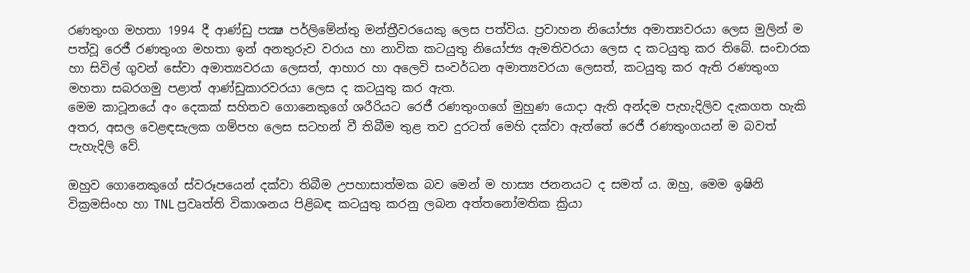රණතුංග මහතා 1994 දී ආණ්ඩු පක්‍ෂ පර්ලිමේන්තු මන්ත්‍රීවරයෙකු ලෙස පත්විය. ප්‍රවාහන නියෝජ්‍ය අමාත්‍යවරයා ලෙස මුලින් ම පත්වූ රෙජී රණතුංග මහතා ඉන් අනතුරුව වරාය හා නාවික කටයුතු නියෝජ්‍ය ඇමතිවරයා ලෙස ද කටයුතු කර තිබේ. සංචාරක හා සිවිල් ගුවන් සේවා අමාත්‍යවරයා ලෙසත්, ආහාර හා අලෙවි සංවර්ධන අමාත්‍යවරයා ලෙසත්, කටයුතු කර ඇති රණතුංග මහතා සබරගමු පළාත් ආණ්ඩුකාරවරයා ලෙස ද කටයුතු කර ඇත.
මෙම කාටූනයේ අං දෙකක් සහිතව ගොනෙකුගේ ශරීරියට රෙජී රණතුංගගේ මුහුණ යොදා ඇති අන්දම පැහැදිලිව දැකගත හැකි අතර, අසල වෙළඳසැලක ගම්පහ ලෙස සටහන් වී තිබීම තුළ තව දුරටත් මෙහි දක්වා ඇත්තේ රෙජී රණතුංගයන් ම බවත් පැහැදිලි වේ.

ඔහුව ගොනෙකුගේ ස්වරූපයෙන් දක්වා තිබීම උපහාසාත්මක බව මෙන් ම හාස්‍ය ජනනයට ද සමත් ය. ඔහු, මෙම ඉෂිනි වික්‍රමසිංහ හා TNL ප්‍රවෘත්ති විකාශනය පිළිබඳ කටයුතු කරනු ලබන අත්තනෝමතික ක්‍රියා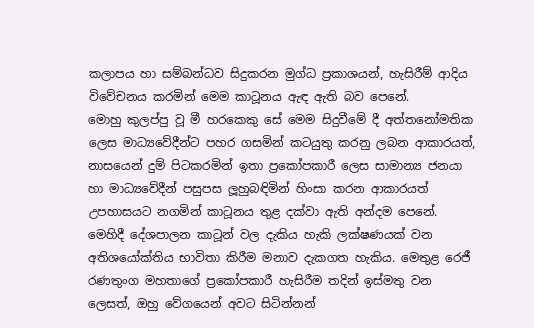කලාපය හා සම්බන්ධව සිදුකරන මුග්ධ ප්‍රකාශයන්, හැසිරීම් ආදිය විවේචනය කරමින් මෙම කාටූනය ඇඳ ඇති බව පෙනේ.
මොහු කුලප්පු වූ මී හරකෙකු සේ මෙම සිදුවීමේ දී අත්තනෝමතික ලෙස මාධ්‍යවේදීන්ට පහර ගසමින් කටයුතු කරනු ලබන ආකාරයත්, නාසයෙන් දුම් පිටකරමින් ඉතා ප්‍රකෝපකාරී ලෙස සාමාන්‍ය ජනයා හා මාධ්‍යවේදීන් පසුපස ලූහුබඳිමින් හිංසා කරන ආකාරයත් උපහාසයට නගමින් කාටූනය තුළ දක්වා ඇති අන්දම පෙනේ.
මෙහිදී දේශපාලන කාටූන් වල දැකිය හැකි ලක්ෂණයක් වන අතිශයෝක්තිය භාවිතා කිරීම මනාව දැකගත හැකිය. මෙතුළ රෙජී රණතුංග මහතාගේ ප්‍රකෝපකාරී හැසිරීම තදින් ඉස්මතු වන ලෙසත්, ඔහු වේගයෙන් අවට සිටින්නන්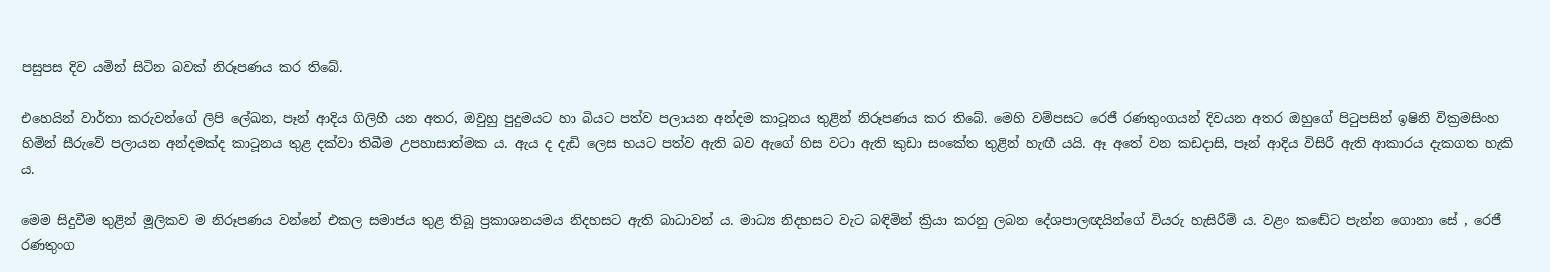පසුපස දිව යමින් සිටින බවක් නිරූපණය කර තිබේ.

එහෙයින් වාර්තා කරුවන්ගේ ලිපි ලේඛන, පෑන් ආදිය ගිලිහී යන අතර, ඔවුහු පුදුමයට හා බියට පත්ව පලායන අන්දම කාටූනය තුළින් නිරූපණය කර තිබේ. මෙහි වම්පසට රෙජී රණතුංගයන් දිවයන අතර ඔහුගේ පිටුපසින් ඉෂිනි වික්‍රමසිංහ හිමින් සීරුවේ පලායන අන්දමක්ද කාටූනය තුළ දක්වා තිබීම උපහාසාත්මක ය. ඇය ද දැඩි ලෙස භයට පත්ව ඇති බව ඇගේ හිස වටා ඇති කුඩා සංකේත තුළින් හැඟී යයි. ඈ අතේ වන කඩදාසි, පෑන් ආදිය විසිරී ඇති ආකාරය දැකගත හැකි ය.

මෙම සිදුවීම තුළින් මූලිකව ම නිරූපණය වන්නේ එකල සමාජය තුළ තිබූ ප්‍රකාශනයමය නිදහසට ඇති බාධාවන් ය. මාධ්‍ය නිදහසට වැට බඳිමින් ක්‍රියා කරනු ලබන දේශපාලඥයින්ගේ වියරු හැසිරීම් ය. වළං කඬේට පැන්න ගොනා සේ , රෙජී රණතුංග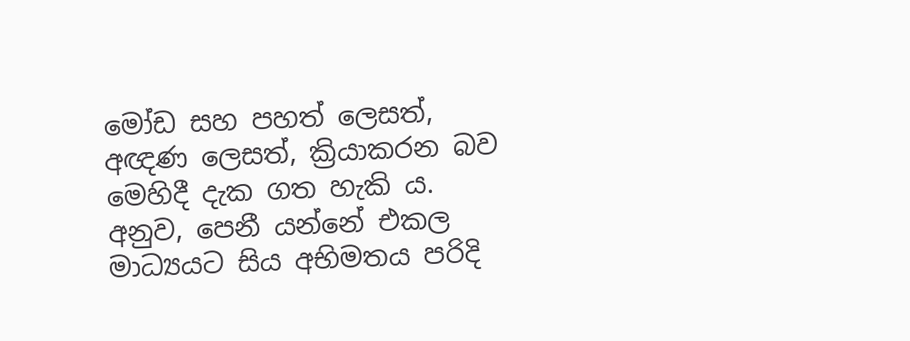මෝඩ සහ පහත් ලෙසත්, අඥණ ලෙසත්, ක්‍රියාකරන බව මෙහිදී දැක ගත හැකි ය. අනුව, පෙනී යන්නේ එකල මාධ්‍යයට සිය අභිමතය පරිදි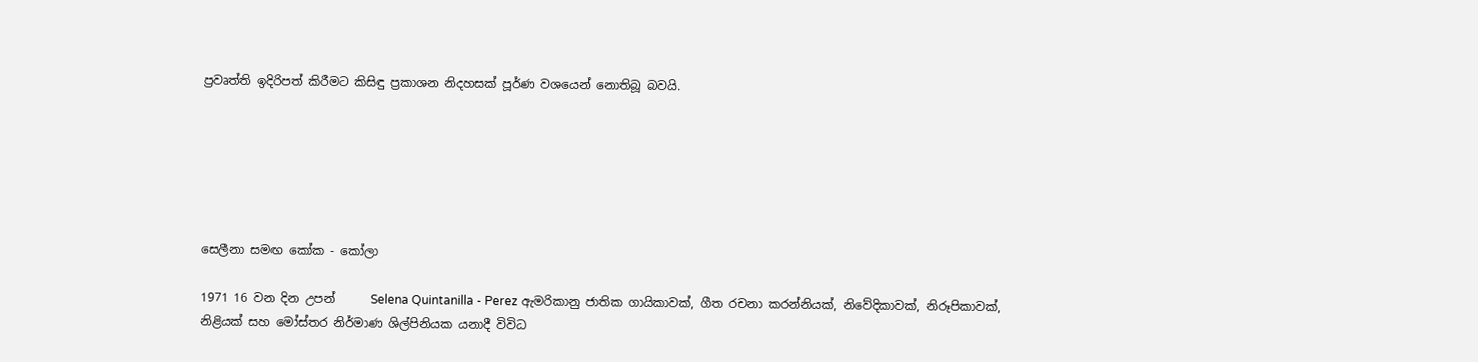ප්‍රවෘත්ති ඉදිරිපත් කිරීමට කිසිඳු ප්‍රකාශන නිදහසක් පූර්ණ වශයෙන් නොතිබූ බවයි.






සෙලීනා සමඟ කෝක - කෝලා

1971 16 වන දින උපන්      Selena Quintanilla - Perez ඇමරිකානු ජාතික ගායිකාවක්, ගීත රචනා කරන්නියක්, නිවේදිකාවක්, නිරූපිකාවක්, නිළියක් සහ මෝස්තර නිර්මාණ ශිල්පිනියක යනාදී විවිධ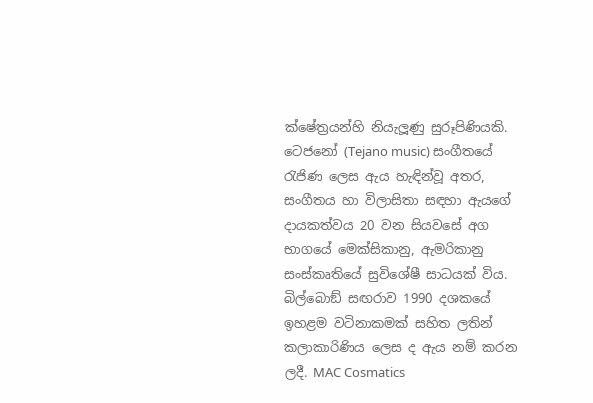ක්ෂේත්‍රයන්හි නියැලූණු සුරූපිණියකි. ටෙජනෝ (Tejano music) සංගීතයේ රැජිණ ලෙස ඇය හැඳින්වූ අතර, සංගීතය හා විලාසිතා සඳහා ඇයගේ දායකත්වය 20 වන සියවසේ අග භාගයේ මෙක්සිකානු, ඇමරිකානු සංස්කෘතියේ සුවිශේෂී සාධයක් විය. බිල්බොඞ් සඟරාව 1990 දශකයේ ඉහළම වටිනාකමක් සහිත ලතින් කලාකාරිණිය ලෙස ද ඇය නම් කරන ලදී. MAC Cosmatics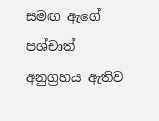සමඟ ඇගේ පශ්චාත් අනුග්‍රහය ඇතිව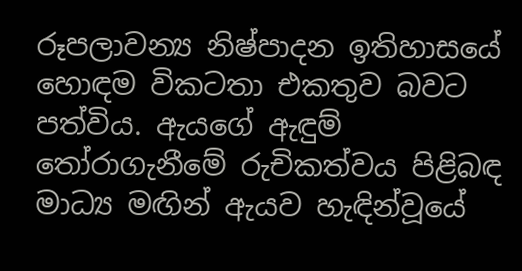රූපලාවන්‍ය නිෂ්පාදන ඉතිහාසයේ හොඳම විකටතා එකතුව බවට පත්විය. ඇයගේ ඇඳුම් තෝරාගැනීමේ රුචිකත්වය පිළිබඳ මාධ්‍ය මඟින් ඇයව හැඳින්වූයේ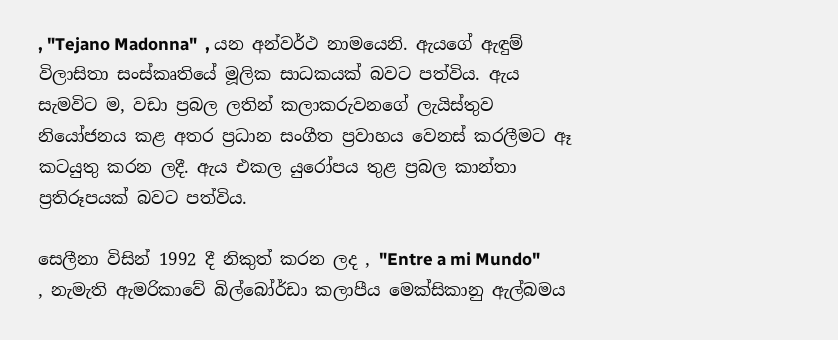, "Tejano Madonna"  , යන අන්වර්ථ නාමයෙනි. ඇයගේ ඇඳුම් විලාසිතා සංස්කෘතියේ මූලික සාධකයක් බවට පත්විය. ඇය සැමවිට ම, වඩා ප්‍රබල ලතින් කලාකරුවනගේ ලැයිස්තුව නියෝජනය කළ අතර ප්‍රධාන සංගීත ප්‍රවාහය වෙනස් කරලීමට ඈ කටයුතු කරන ලදී. ඇය එකල යුරෝපය තුළ ප්‍රබල කාන්තා ප්‍රතිරූපයක් බවට පත්විය.

සෙලීනා විසින් 1992 දී නිකුත් කරන ලද , "Entre a mi Mundo"  , නැමැති ඇමරිකාවේ බිල්බෝර්ඩා කලාපීය මෙක්සිකානු ඇල්බමය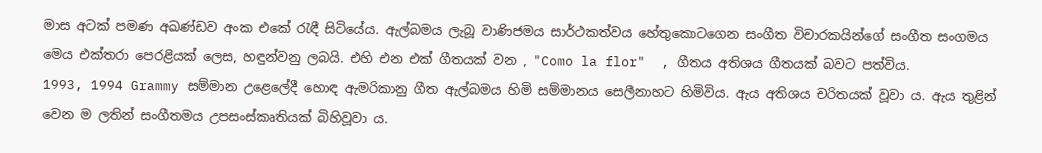මාස අටක් පමණ අඛණ්ඩව අංක එකේ රැඳී සිටියේය. ඇල්බමය ලැබූ වාණිජමය සාර්ථකත්වය හේතුකොටගෙන සංගීත විචාරකයින්ගේ සංගීත සංගමය මෙය එක්තරා පෙරළියක් ලෙස, හඳුන්වනු ලබයි. එහි එන එක් ගීතයක් වන , "Como la flor"  , ගීතය අතිශය ගීතයක් බවට පත්විය.
1993, 1994 Grammy සම්මාන උළෙලේදී හොඳ ඇමරිකානු ගීත ඇල්බමය හිමි සම්මානය සෙලීනාහට හිමිවිය. ඇය අතිශය චරිතයක් වූවා ය. ඇය තුළින් වෙන ම ලතින් සංගීතමය උපසංස්කෘතියක් බිහිවූවා ය.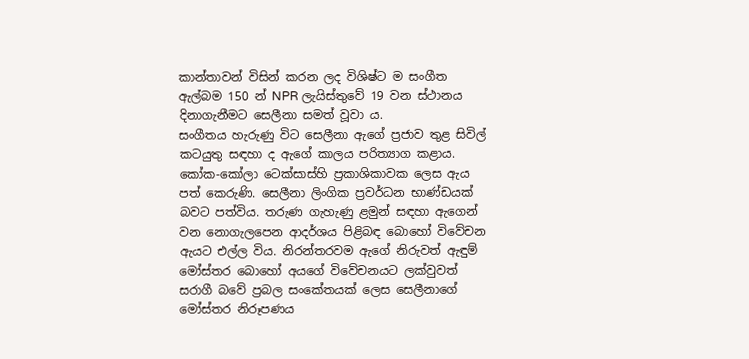කාන්තාවන් විසින් කරන ලද විශිෂ්ට ම සංගීත ඇල්බම 150 න් NPR ලැයිස්තුවේ 19 වන ස්ථානය දිනාගැනීමට සෙලීනා සමත් වූවා ය.
සංගීතය හැරුණු විට සෙලීනා ඇගේ ප්‍රජාව තුළ සිවිල් කටයුතු සඳහා ද ඇගේ කාලය පරිත්‍යාග කළාය. කෝක-කෝලා ටෙක්සාස්හි ප්‍රකාශිකාවක ලෙස ඇය පත් කෙරුණි. සෙලීනා ලිංගික ප්‍රවර්ධන භාණ්ඩයක් බවට පත්විය. තරුණ ගැහැණු ළමුන් සඳහා ඇගෙන් වන නොගැලපෙන ආදර්ශය පිළිබඳ බොහෝ විවේචන ඇයට එල්ල විය. නිරන්තරවම ඇගේ නිරුවත් ඇඳුම් මෝස්තර බොහෝ අයගේ විවේචනයට ලක්වුවත් සරාගී බවේ ප්‍රබල සංකේතයක් ලෙස සෙලීනාගේ මෝස්තර නිරූපණය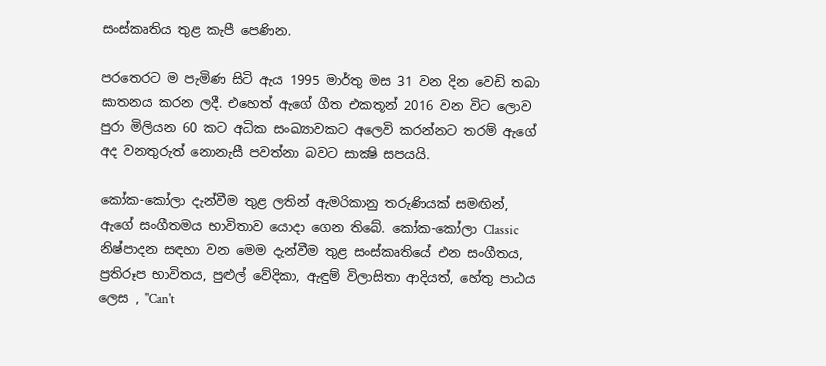සංස්කෘතිය තුළ කැපී පෙණින.

පරතෙරට ම පැමිණ සිටි ඇය 1995 මාර්තු මස 31 වන දින වෙඩි තබා ඝාතනය කරන ලදී. එහෙත් ඇගේ ගීත එකතූන් 2016 වන විට ලොව පුරා මිලියන 60 කට අධික සංඛ්‍යාවකට අලෙවි කරන්නට තරම් ඇගේ අද වනතුරුත් නොනැසී පවත්නා බවට සාක්‍ෂි සපයයි.

කෝක-කෝලා දැන්වීම තුළ ලතින් ඇමරිකානු තරුණියක් සමඟින්, ඇගේ සංගීතමය භාවිතාව යොදා ගෙන තිබේ. කෝක-කෝලා Classic  නිෂ්පාදන සඳහා වන මෙම දැන්වීම තුළ සංස්කෘතියේ එන සංගීතය, ප්‍රතිරූප භාවිතය, පුළුල් වේදිකා, ඇඳුම් විලාසිතා ආදියත්, හේතු පාඨය ලෙස , "Can't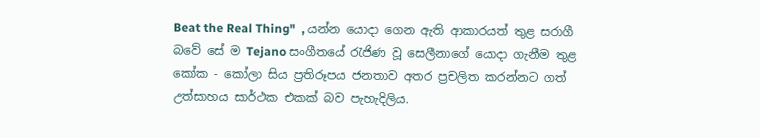Beat the Real Thing"  , යන්න යොදා ගෙන ඇති ආකාරයත් තුළ සරාගී බවේ සේ ම Tejano සංගීතයේ රැජිණ වූ සෙලීනාගේ යොදා ගැනීම තුළ කෝක - කෝලා සිය ප්‍රතිරූපය ජනතාව අතර ප්‍රචලිත කරන්නට ගත් උත්සාහය සාර්ථක එකක් බව පැහැදිලිය.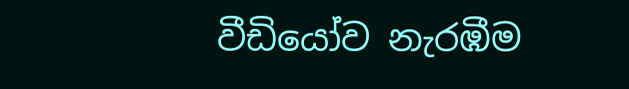වීඩියෝව නැරඹීම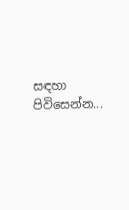සඳහා පිවිසෙන්න...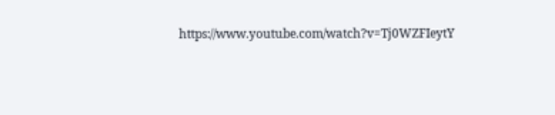https://www.youtube.com/watch?v=Tj0WZFIeytY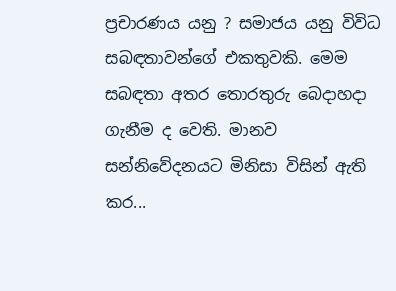ප්‍රචාරණය යනු ? සමාජය යනු විවිධ සබඳතාවන්ගේ එකතුවකි. මෙම සබඳතා අතර තොරතුරු බෙදාහදා ගැනීම ද වෙති. මානව සන්නිවේදනයට මිනිසා විසින් ඇති කර...